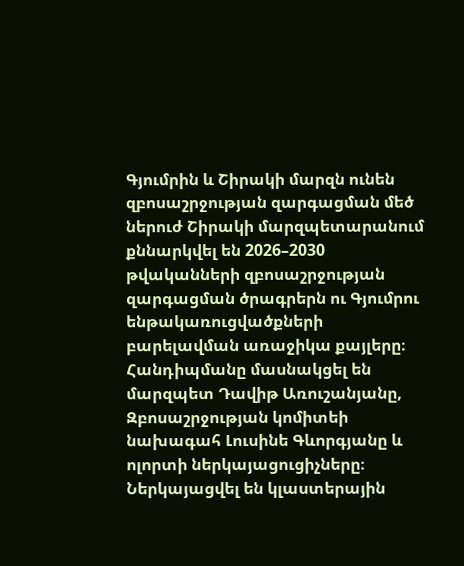Գյումրին և Շիրակի մարզն ունեն զբոսաշրջության զարգացման մեծ ներուժ Շիրակի մարզպետարանում քննարկվել են 2026–2030 թվականների զբոսաշրջության զարգացման ծրագրերն ու Գյումրու ենթակառուցվածքների բարելավման առաջիկա քայլերը։ Հանդիպմանը մասնակցել են մարզպետ Դավիթ Առուշանյանը, Զբոսաշրջության կոմիտեի նախագահ Լուսինե Գևորգյանը և ոլորտի ներկայացուցիչները։ Ներկայացվել են կլաստերային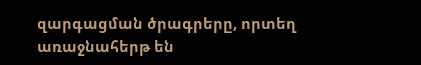զարգացման ծրագրերը, որտեղ առաջնահերթ են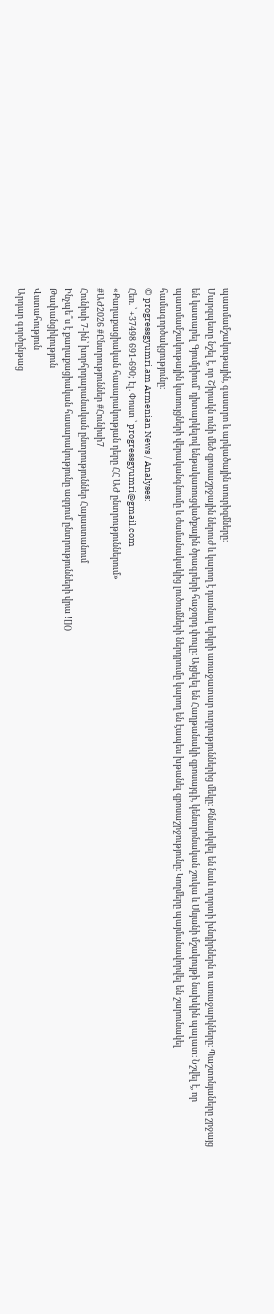պատմամշակութային, գաստրո և արկածային տուրիզմները։
Մարզպետը նշել է, որ Շիրակն ունի մեծ զբոսաշրջային ներուժ և կարող է դառնալ երկրի առաջատար ուղղություններից մեկը։ Քննարկվել են նաև ոլորտի խնդիրներն ու առաջարկները։ Պաշտոնյաները շրջայց են կատարել Գյումրիում՝ դիտարկելով ենթակառուցվածքային ծրագրերի հաջորդ փուլը։ Այցելել են Հաղթանակի զբոսայգի, կենտրոնական շուկա և Սևյանի մշակույթի նախկին պալատ։ Նշվել է, որ պատմամշակութային կառույցների վերականգնումը և ժամանակակից լուծումների ներդրումը կարող են էապես խթանել զբոսաշրջությունը։ Կողմերը պայմանավորվել են շարունակել համագործակցությունը։
© progressgyumri.am Armenian News / Analyses:
Հեռ. ՝ +37498 691-690; Էլ. Փոստ ՝ progressgyumri@gmail.com
«Քաղաքացիական հասարակության դերը ՀՀ ԱԺ ընտրություններում»
#ԱԺ2026 #Ընտրություններ #Հունիսի7
Հունիսի 7-ին՝ խորհրդարանական ընտրություններ Հայաստանում
Ինչպե՞ս է քաղաքացիական հասարակությունը ազդում ընտրությունների վրա ![]()
Թափանցիկություն
Վստահություն
Արդար գործընթաց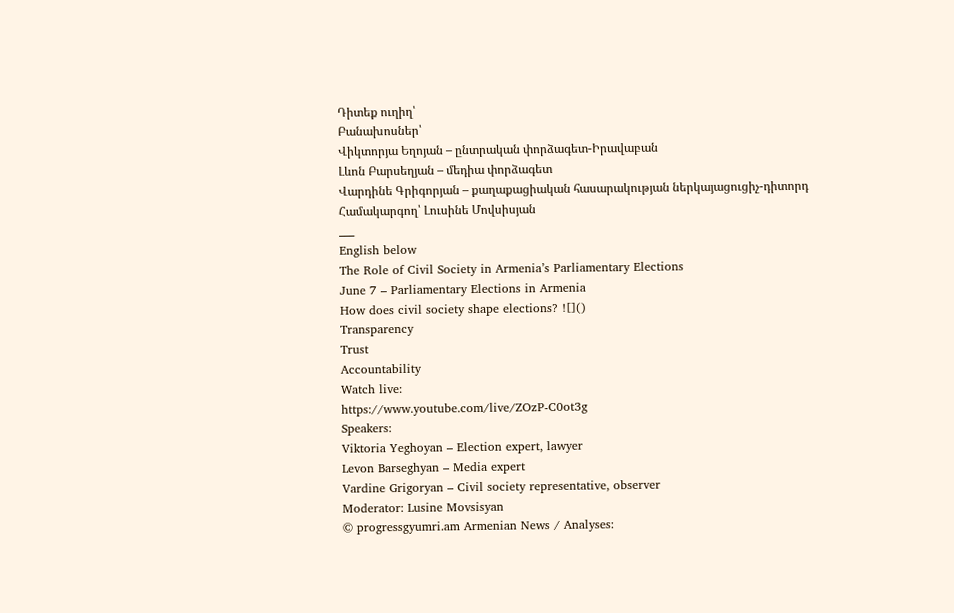Դիտեք ուղիղ՝
Բանախոսներ՝
Վիկտորյա Եղոյան – ընտրական փորձագետ-Իրավաբան
Լևոն Բարսեղյան – մեդիա փորձագետ
Վարդինե Գրիգորյան – քաղաքացիական հասարակության ներկայացուցիչ-դիտորդ
Համակարգող՝ Լուսինե Մովսիսյան
___
English below
The Role of Civil Society in Armenia’s Parliamentary Elections
June 7 – Parliamentary Elections in Armenia
How does civil society shape elections? ![]()
Transparency
Trust
Accountability
Watch live:
https://www.youtube.com/live/ZOzP-C0ot3g
Speakers:
Viktoria Yeghoyan – Election expert, lawyer
Levon Barseghyan – Media expert
Vardine Grigoryan – Civil society representative, observer
Moderator: Lusine Movsisyan
© progressgyumri.am Armenian News / Analyses: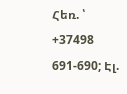Հեռ. ՝ +37498 691-690; Էլ.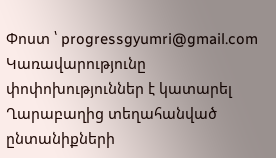Փոստ ՝ progressgyumri@gmail.com
Կառավարությունը փոփոխություններ է կատարել Ղարաբաղից տեղահանված ընտանիքների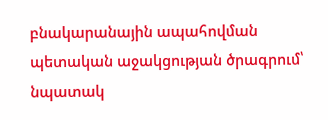բնակարանային ապահովման պետական աջակցության ծրագրում՝ նպատակ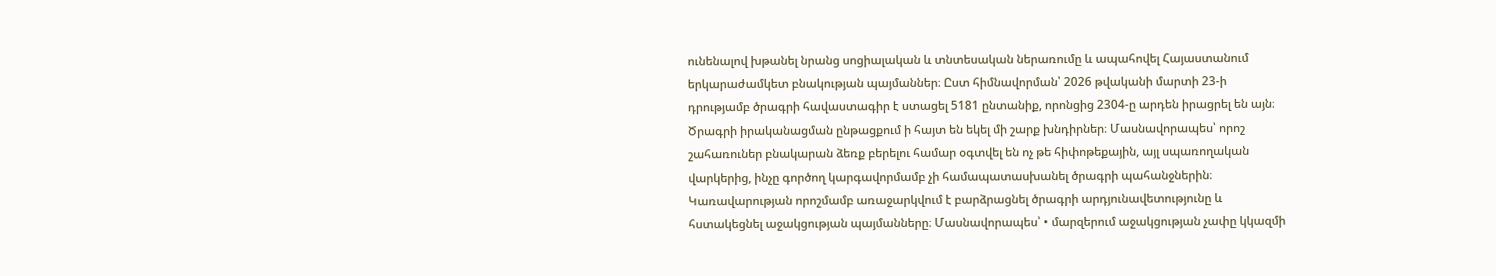ունենալով խթանել նրանց սոցիալական և տնտեսական ներառումը և ապահովել Հայաստանում երկարաժամկետ բնակության պայմաններ։ Ըստ հիմնավորման՝ 2026 թվականի մարտի 23-ի դրությամբ ծրագրի հավաստագիր է ստացել 5181 ընտանիք, որոնցից 2304-ը արդեն իրացրել են այն։
Ծրագրի իրականացման ընթացքում ի հայտ են եկել մի շարք խնդիրներ։ Մասնավորապես՝ որոշ շահառուներ բնակարան ձեռք բերելու համար օգտվել են ոչ թե հիփոթեքային, այլ սպառողական վարկերից, ինչը գործող կարգավորմամբ չի համապատասխանել ծրագրի պահանջներին։ Կառավարության որոշմամբ առաջարկվում է բարձրացնել ծրագրի արդյունավետությունը և հստակեցնել աջակցության պայմանները։ Մասնավորապես՝ • մարզերում աջակցության չափը կկազմի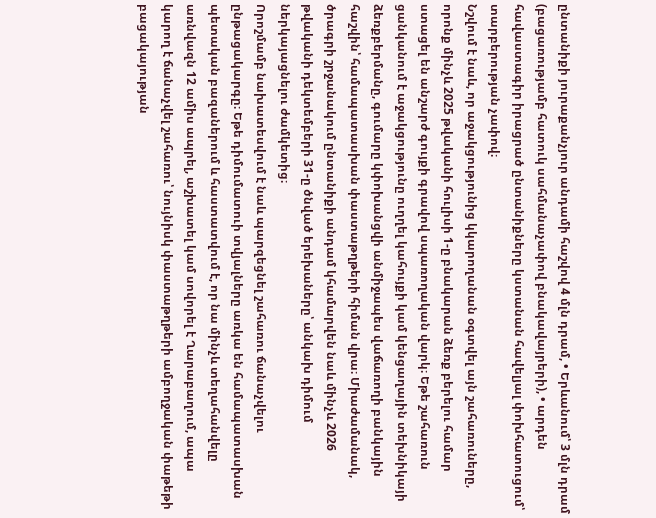ընտանիքի յուրաքանչյուր անդամի հաշվով 4 մլն դրամ, • Երևանում՝ 3 մլն դրամ (բացառությամբ հատուկ սահմանաչափով բնակավայրերի), • արդեն հավաստագիր իրացրած ընտանիքները կստանան հավելյալ փոխհատուցում՝ տարբերության չափով։
Նշվում է նաև, որ աջակցությունից կկարողանան օգտվել այն շահառուները, որոնք մինչև 2025 թվականի հուլիսի 1-ը բնակարան ձեռք բերելու համար ստացել են անշարժ գույքի գրավով սպառողական վարկ։ Եթե շահառուն ցանկանում է աջակցությունը ուղղել կահույքի կամ կենցաղային տեխնիկայի ձեռքբերմանը, գումարը կփոխանցվի անմիջապես վաճառողի բանկային հաշվին՝ համապատասխան փաստաթղթերի հիման վրա։ Միաժամանակ, ծրագրի շրջանակում ընտանիքի անդամ կհամարվեն նաև մինչև 2026 թվականի դեկտեմբերի 31-ը ծնված երեխաները՝ անկախ դիմում ներկայացնելու ժամկետից։
Որոշմամբ նախատեսվում է նաև պարզեցնել շահառու ճանաչվելու ընթացակարգը։ Եթե դիմումատուի տվյալները առկա են համապատասխան պետական բազաներում և հաստատվում է, որ նա մինչև տեղահանվելը առնվազն 12 ամիս ապրել, աշխատել կամ սովորել է Ղարաբաղում, ապա կարող է ճանաչվել շահառու՝ նույնիսկ փաստաթղթերի ամբողջական փաթեթի բացակայության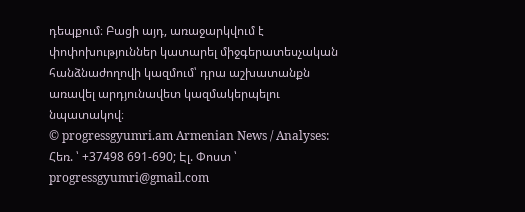դեպքում։ Բացի այդ, առաջարկվում է փոփոխություններ կատարել միջգերատեսչական հանձնաժողովի կազմում՝ դրա աշխատանքն առավել արդյունավետ կազմակերպելու նպատակով։
© progressgyumri.am Armenian News / Analyses:
Հեռ. ՝ +37498 691-690; Էլ. Փոստ ՝ progressgyumri@gmail.com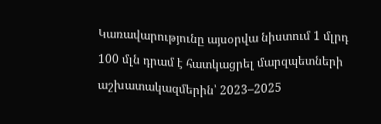Կառավարությունը այսօրվա նիստում 1 մլրդ 100 մլն դրամ է հատկացրել մարզպետների աշխատակազմերին՝ 2023–2025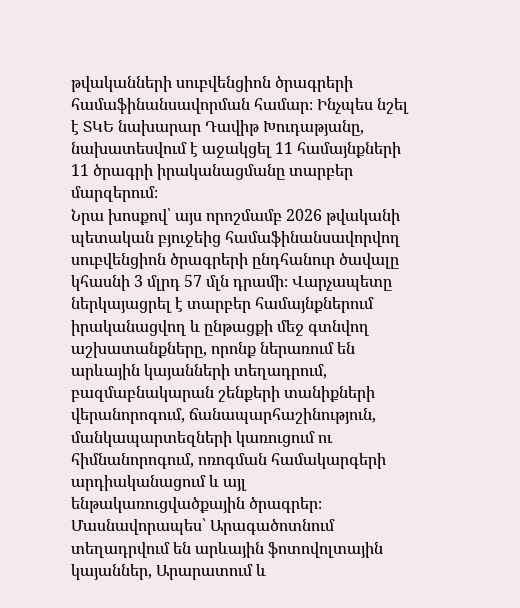թվականների սուբվենցիոն ծրագրերի համաֆինանսավորման համար։ Ինչպես նշել է ՏԿԵ նախարար Դավիթ Խուդաթյանը, նախատեսվում է աջակցել 11 համայնքների 11 ծրագրի իրականացմանը տարբեր մարզերում։
Նրա խոսքով՝ այս որոշմամբ 2026 թվականի պետական բյուջեից համաֆինանսավորվող սուբվենցիոն ծրագրերի ընդհանուր ծավալը կհասնի 3 մլրդ 57 մլն դրամի։ Վարչապետը ներկայացրել է տարբեր համայնքներում իրականացվող և ընթացքի մեջ գտնվող աշխատանքները, որոնք ներառում են արևային կայանների տեղադրում, բազմաբնակարան շենքերի տանիքների վերանորոգում, ճանապարհաշինություն, մանկապարտեզների կառուցում ու հիմնանորոգում, ոռոգման համակարգերի արդիականացում և այլ ենթակառուցվածքային ծրագրեր։
Մասնավորապես՝ Արագածոտնում տեղադրվում են արևային ֆոտովոլտային կայաններ, Արարատում և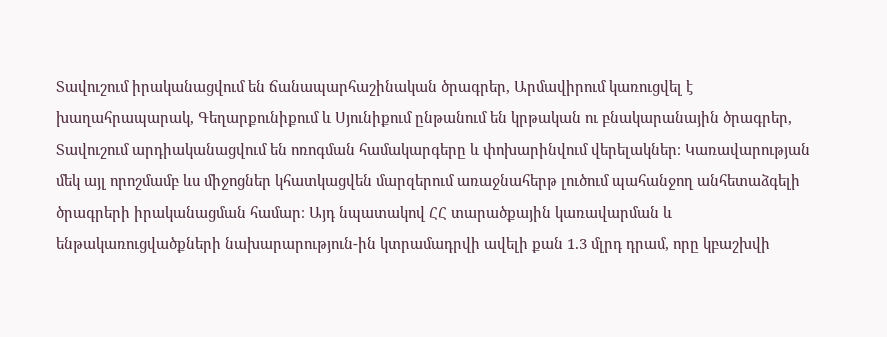Տավուշում իրականացվում են ճանապարհաշինական ծրագրեր, Արմավիրում կառուցվել է խաղահրապարակ, Գեղարքունիքում և Սյունիքում ընթանում են կրթական ու բնակարանային ծրագրեր, Տավուշում արդիականացվում են ոռոգման համակարգերը և փոխարինվում վերելակներ։ Կառավարության մեկ այլ որոշմամբ ևս միջոցներ կհատկացվեն մարզերում առաջնահերթ լուծում պահանջող անհետաձգելի ծրագրերի իրականացման համար։ Այդ նպատակով ՀՀ տարածքային կառավարման և ենթակառուցվածքների նախարարություն-ին կտրամադրվի ավելի քան 1.3 մլրդ դրամ, որը կբաշխվի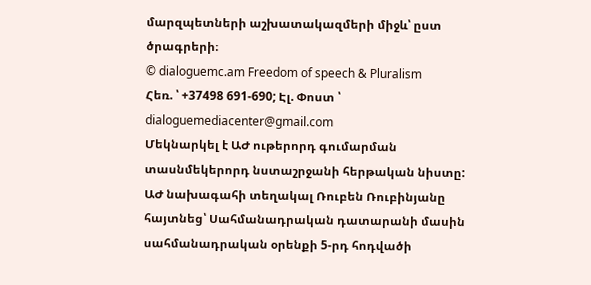մարզպետների աշխատակազմերի միջև՝ ըստ ծրագրերի։
© dialoguemc.am Freedom of speech & Pluralism
Հեռ. ՝ +37498 691-690; Էլ. Փոստ ՝ dialoguemediacenter@gmail.com
Մեկնարկել է ԱԺ ութերորդ գումարման տասնմեկերորդ նստաշրջանի հերթական նիստը: ԱԺ նախագահի տեղակալ Ռուբեն Ռուբինյանը հայտնեց՝ Սահմանադրական դատարանի մասին սահմանադրական օրենքի 5-րդ հոդվածի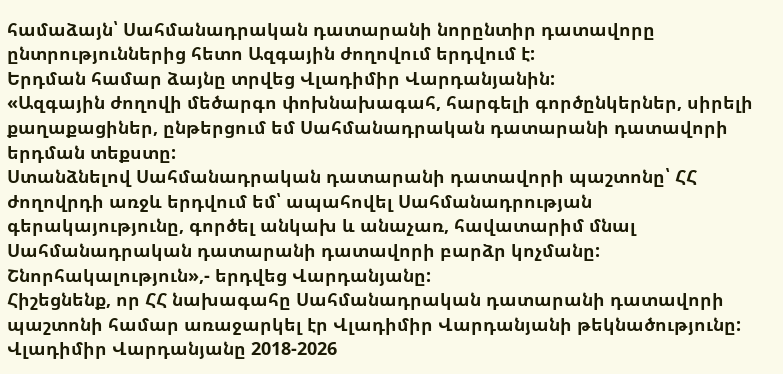համաձայն՝ Սահմանադրական դատարանի նորընտիր դատավորը ընտրություններից հետո Ազգային ժողովում երդվում է:
Երդման համար ձայնը տրվեց Վլադիմիր Վարդանյանին:
«Ազգային ժողովի մեծարգո փոխնախագահ, հարգելի գործընկերներ, սիրելի քաղաքացիներ, ընթերցում եմ Սահմանադրական դատարանի դատավորի երդման տեքստը:
Ստանձնելով Սահմանադրական դատարանի դատավորի պաշտոնը՝ ՀՀ ժողովրդի առջև երդվում եմ՝ ապահովել Սահմանադրության գերակայությունը, գործել անկախ և անաչառ, հավատարիմ մնալ Սահմանադրական դատարանի դատավորի բարձր կոչմանը:
Շնորհակալություն»,- երդվեց Վարդանյանը:
Հիշեցնենք, որ ՀՀ նախագահը Սահմանադրական դատարանի դատավորի պաշտոնի համար առաջարկել էր Վլադիմիր Վարդանյանի թեկնածությունը:
Վլադիմիր Վարդանյանը 2018-2026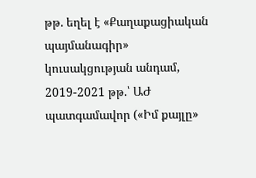թթ. եղել է «Քաղաքացիական պայմանագիր» կուսակցության անդամ, 2019-2021 թթ.՝ ԱԺ պատգամավոր («Իմ քայլը»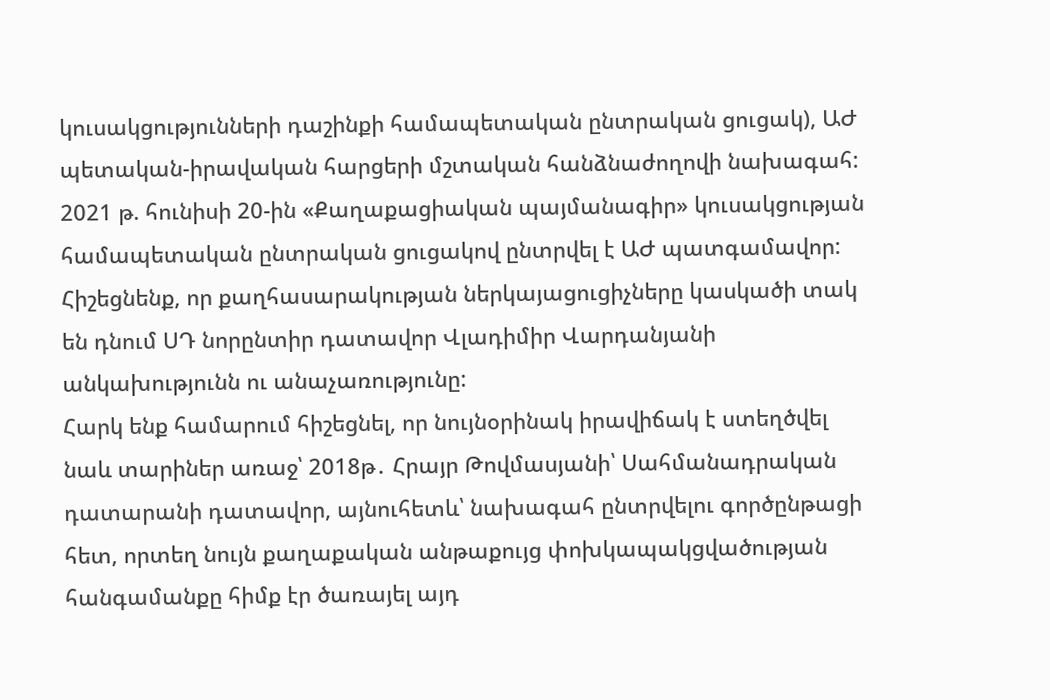կուսակցությունների դաշինքի համապետական ընտրական ցուցակ), ԱԺ պետական-իրավական հարցերի մշտական հանձնաժողովի նախագահ: 2021 թ. հունիսի 20-ին «Քաղաքացիական պայմանագիր» կուսակցության համապետական ընտրական ցուցակով ընտրվել է ԱԺ պատգամավոր:
Հիշեցնենք, որ քաղհասարակության ներկայացուցիչները կասկածի տակ են դնում ՍԴ նորընտիր դատավոր Վլադիմիր Վարդանյանի անկախությունն ու անաչառությունը:
Հարկ ենք համարում հիշեցնել, որ նույնօրինակ իրավիճակ է ստեղծվել նաև տարիներ առաջ՝ 2018թ․ Հրայր Թովմասյանի՝ Սահմանադրական դատարանի դատավոր, այնուհետև՝ նախագահ ընտրվելու գործընթացի հետ, որտեղ նույն քաղաքական անթաքույց փոխկապակցվածության հանգամանքը հիմք էր ծառայել այդ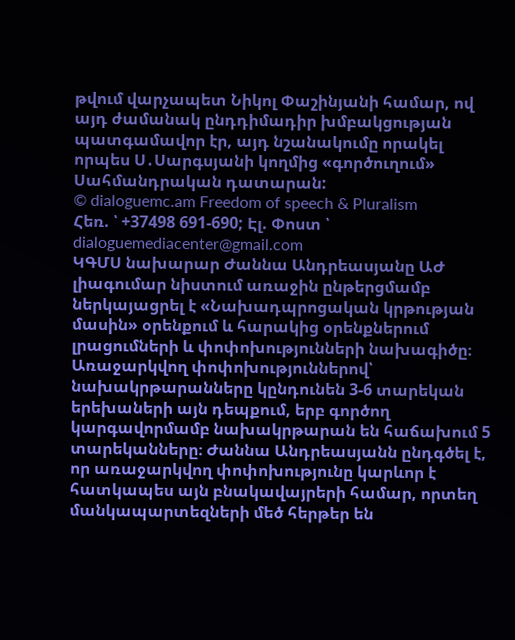թվում վարչապետ Նիկոլ Փաշինյանի համար, ով այդ ժամանակ ընդդիմադիր խմբակցության պատգամավոր էր, այդ նշանակումը որակել որպես Ս․Սարգսյանի կողմից «գործուղում» Սահմանդրական դատարան:
© dialoguemc.am Freedom of speech & Pluralism
Հեռ. ՝ +37498 691-690; Էլ. Փոստ ՝ dialoguemediacenter@gmail.com
ԿԳՄՍ նախարար Ժաննա Անդրեասյանը ԱԺ լիագումար նիստում առաջին ընթերցմամբ ներկայացրել է «Նախադպրոցական կրթության մասին» օրենքում և հարակից օրենքներում լրացումների և փոփոխությունների նախագիծը։
Առաջարկվող փոփոխություններով՝ նախակրթարանները կընդունեն 3-6 տարեկան երեխաների այն դեպքում, երբ գործող կարգավորմամբ նախակրթարան են հաճախում 5 տարեկանները։ Ժաննա Անդրեասյանն ընդգծել է, որ առաջարկվող փոփոխությունը կարևոր է հատկապես այն բնակավայրերի համար, որտեղ մանկապարտեզների մեծ հերթեր են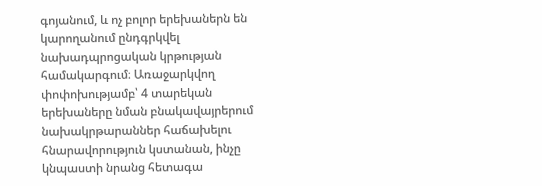գոյանում, և ոչ բոլոր երեխաներն են կարողանում ընդգրկվել նախադպրոցական կրթության համակարգում։ Առաջարկվող փոփոխությամբ՝ 4 տարեկան երեխաները նման բնակավայրերում նախակրթարաններ հաճախելու հնարավորություն կստանան, ինչը կնպաստի նրանց հետագա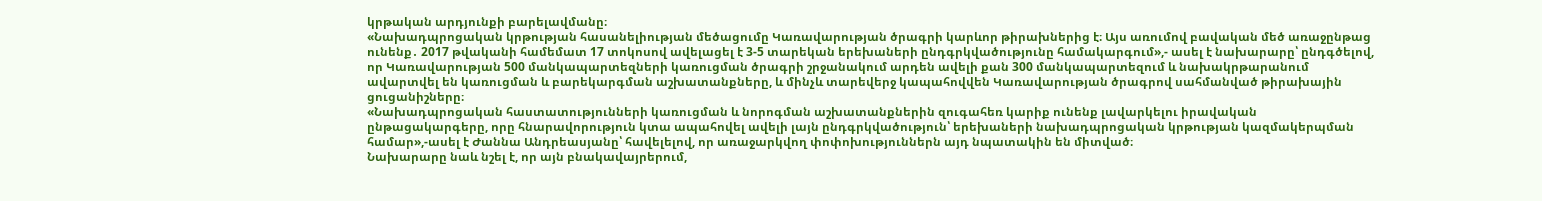կրթական արդյունքի բարելավմանը։
«Նախադպրոցական կրթության հասանելիության մեծացումը Կառավարության ծրագրի կարևոր թիրախներից է։ Այս առումով բավական մեծ առաջընթաց ունենք․ 2017 թվականի համեմատ 17 տոկոսով ավելացել է 3-5 տարեկան երեխաների ընդգրկվածությունը համակարգում»,- ասել է նախարարը՝ ընդգծելով, որ Կառավարության 500 մանկապարտեզների կառուցման ծրագրի շրջանակում արդեն ավելի քան 300 մանկապարտեզում և նախակրթարանում ավարտվել են կառուցման և բարեկարգման աշխատանքները, և մինչև տարեվերջ կապահովվեն Կառավարության ծրագրով սահմանված թիրախային ցուցանիշները։
«Նախադպրոցական հաստատությունների կառուցման և նորոգման աշխատանքներին զուգահեռ կարիք ունենք լավարկելու իրավական ընթացակարգերը, որը հնարավորություն կտա ապահովել ավելի լայն ընդգրկվածություն՝ երեխաների նախադպրոցական կրթության կազմակերպման համար»,-ասել է Ժաննա Անդրեասյանը՝ հավելելով, որ առաջարկվող փոփոխություններն այդ նպատակին են միտված։
Նախարարը նաև նշել է, որ այն բնակավայրերում,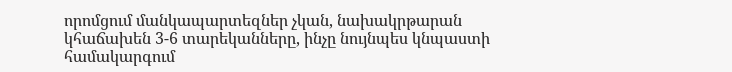որոմցում մանկապարտեզներ չկան, նախակրթարան կհաճախեն 3-6 տարեկանները, ինչը նույնպես կնպաստի համակարգում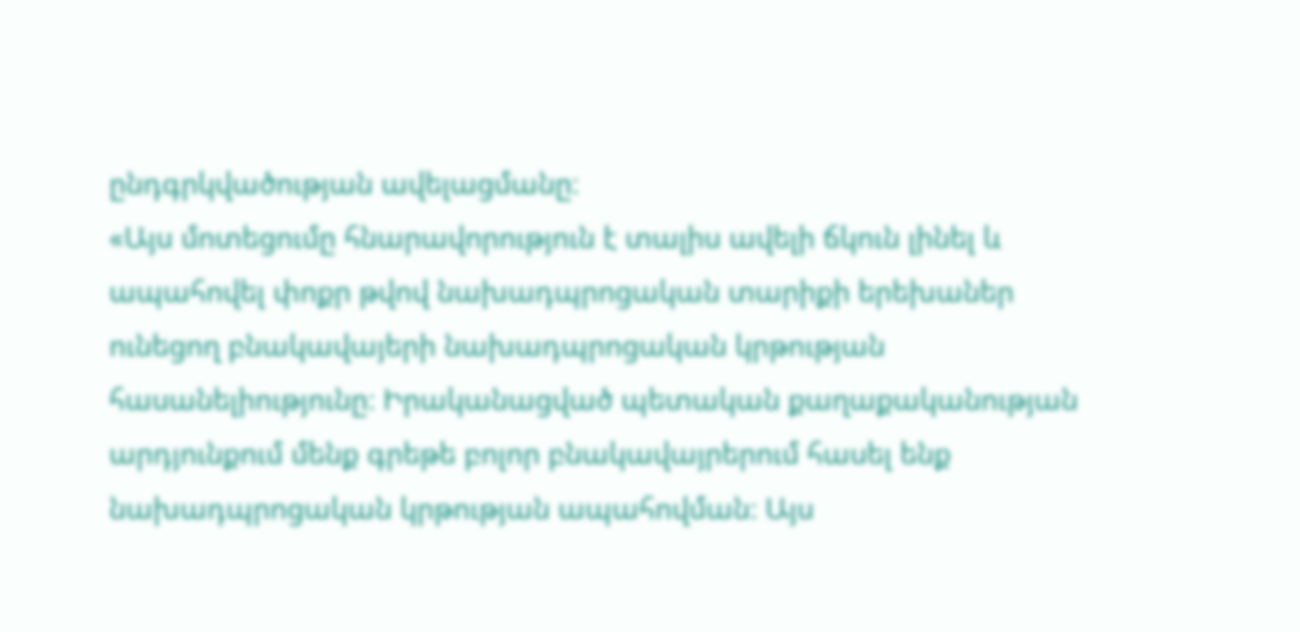ընդգրկվածության ավելացմանը։
«Այս մոտեցումը հնարավորություն է տալիս ավելի ճկուն լինել և ապահովել փոքր թվով նախադպրոցական տարիքի երեխաներ ունեցող բնակավայերի նախադպրոցական կրթության հասանելիությունը։ Իրականացված պետական քաղաքականության արդյունքում մենք գրեթե բոլոր բնակավայրերում հասել ենք նախադպրոցական կրթության ապահովման։ Այս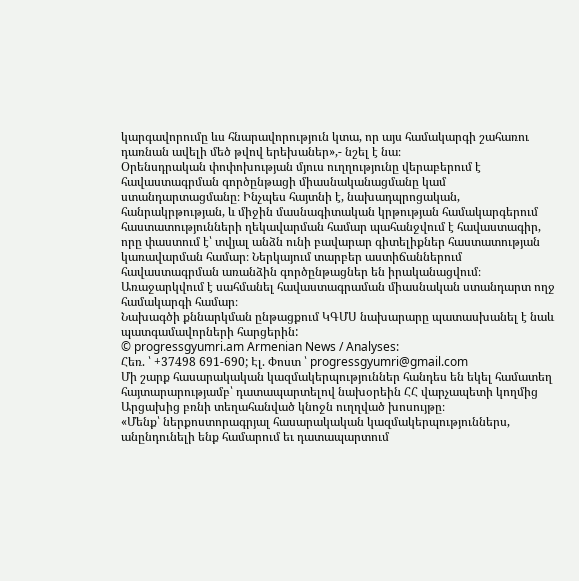կարգավորումը ևս հնարավորություն կտա, որ այս համակարգի շահառու դառնան ավելի մեծ թվով երեխաներ»,- նշել է նա։
Օրենսդրական փոփոխության մյուս ուղղությունը վերաբերում է հավաստագրման գործընթացի միասնականացմանը կամ ստանդարտացմանը։ Ինչպես հայտնի է, նախադպրոցական, հանրակրթության, և միջին մասնագիտական կրթության համակարգերում հաստատությունների ղեկավարման համար պահանջվում է հավաստագիր, որը փաստում է՝ տվյալ անձն ունի բավարար գիտելիքներ հաստատության կառավարման համար։ Ներկայում տարբեր աստիճաններում հավաստագրման առանձին գործընթացներ են իրականացվում։ Առաջարկվում է սահմանել հավաստագրաման միասնական ստանդարտ ողջ համակարգի համար։
Նախագծի քննարկման ընթացքում ԿԳՄՍ նախարարը պատասխանել է նաև պատգամավորների հարցերին:
© progressgyumri.am Armenian News / Analyses:
Հեռ. ՝ +37498 691-690; Էլ. Փոստ ՝ progressgyumri@gmail.com
Մի շարք հասարակական կազմակերպություններ հանդես են եկել համատեղ հայտարարությամբ՝ դատապարտելով նախօրեին ՀՀ վարչապետի կողմից Արցախից բռնի տեղահանված կնոջն ուղղված խոսույթը։
«Մենք՝ ներքոստորագրյալ հասարակական կազմակերպություններս, անընդունելի ենք համարում եւ դատապարտում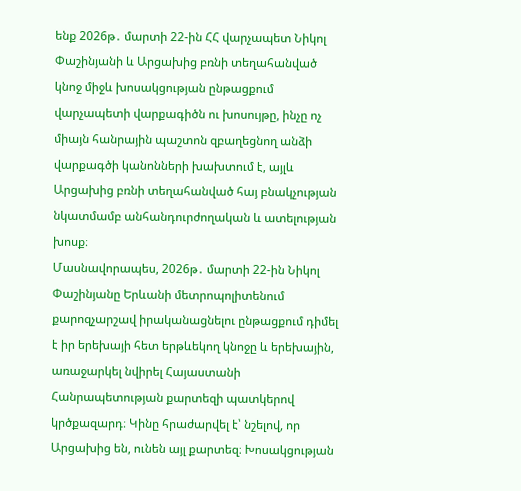ենք 2026թ․ մարտի 22-ին ՀՀ վարչապետ Նիկոլ Փաշինյանի և Արցախից բռնի տեղահանված կնոջ միջև խոսակցության ընթացքում վարչապետի վարքագիծն ու խոսույթը, ինչը ոչ միայն հանրային պաշտոն զբաղեցնող անձի վարքագծի կանոնների խախտում է, այլև Արցախից բռնի տեղահանված հայ բնակչության նկատմամբ անհանդուրժողական և ատելության խոսք։
Մասնավորապես, 2026թ․ մարտի 22-ին Նիկոլ Փաշինյանը Երևանի մետրոպոլիտենում քարոզչարշավ իրականացնելու ընթացքում դիմել է իր երեխայի հետ երթևեկող կնոջը և երեխային, առաջարկել նվիրել Հայաստանի Հանրապետության քարտեզի պատկերով կրծքազարդ։ Կինը հրաժարվել է՝ նշելով, որ Արցախից են, ունեն այլ քարտեզ։ Խոսակցության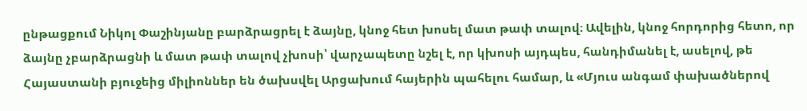ընթացքում Նիկոլ Փաշինյանը բարձրացրել է ձայնը, կնոջ հետ խոսել մատ թափ տալով։ Ավելին, կնոջ հորդորից հետո, որ ձայնը չբարձրացնի և մատ թափ տալով չխոսի՝ վարչապետը նշել է, որ կխոսի այդպես, հանդիմանել է, ասելով, թե Հայաստանի բյուջեից միլիոններ են ծախսվել Արցախում հայերին պահելու համար, և «Մյուս անգամ փախածներով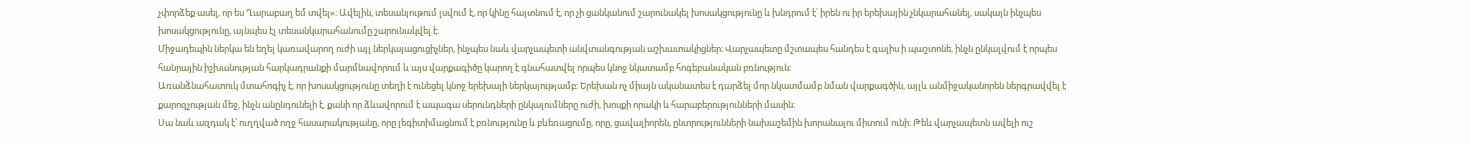չփորձեք ասել, որ ես Ղարաբաղ եմ տվել»։ Ավելին, տեսանյութում լսվում է, որ կինը հայտնում է, որ չի ցանկանում շարունակել խոսակցությունը և խնդրում է՝ իրեն ու իր երեխային չնկարահանել, սակայն ինչպես խոսակցությունը, այնպես էլ տեսանկարահանումը շարունակվել է։
Միջադեպին ներկա են եղել կառավարող ուժի այլ ներկայացուցիչներ, ինչպես նաև վարչապետի անվտանգության աշխատակիցներ։ Վարչապետը մշտապես հանդես է գալիս ի պաշտոնե, ինչն ընկալվում է որպես հանրային իշխանության հարկադրանքի մարմնավորում և այս վարքագիծը կարող է գնահատվել որպես կնոջ նկատամբ հոգեբանական բռնություն։
Առանձնահատուկ մտահոգիչ է, որ խոսակցությունը տեղի է ունեցել կնոջ երեխայի ներկայությամբ։ Երեխան ոչ միայն ականատես է դարձել մոր նկատմամբ նման վարքագծին, այլև անմիջականորեն ներգրավվել է քարոզչության մեջ, ինչն անընդունելի է, քանի որ ձևավորում է ապագա սերունդների ընկալումները ուժի, խոսքի որակի և հարաբերությունների մասին։
Սա նաև ազդակ է՝ ուղղված ողջ հասարակությանը, որը լեգիտիմացնում է բռնությունը և բևեռացումը, որը, ցավալիորեն, ընտրությունների նախաշեմին խորանալու միտում ունի։ Թեև վարչապետն ավելի ուշ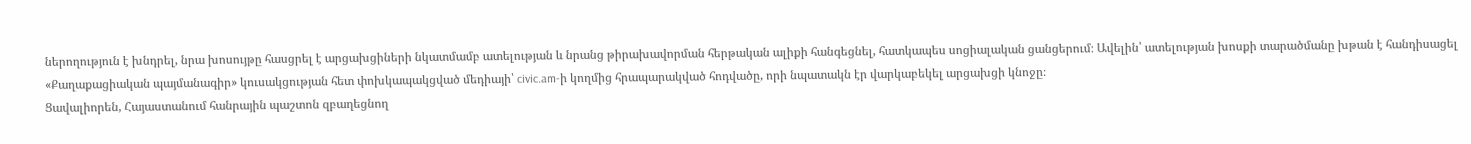ներողություն է խնդրել, նրա խոսույթը հասցրել է արցախցիների նկատմամբ ատելության և նրանց թիրախավորման հերթական ալիքի հանգեցնել, հատկապես սոցիալական ցանցերում։ Ավելին՝ ատելության խոսքի տարածմանը խթան է հանդիսացել «Քաղաքացիական պայմանագիր» կուսակցության հետ փոխկապակցված մեդիայի՝ civic.am-ի կողմից հրապարակված հոդվածը, որի նպատակն էր վարկաբեկել արցախցի կնոջը։
Ցավալիորեն, Հայաստանում հանրային պաշտոն զբաղեցնող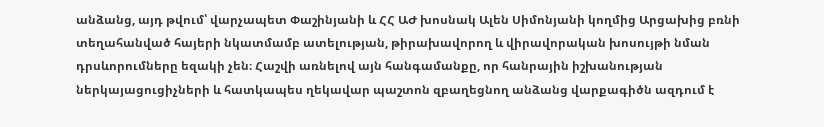անձանց, այդ թվում՝ վարչապետ Փաշինյանի և ՀՀ ԱԺ խոսնակ Ալեն Սիմոնյանի կողմից Արցախից բռնի տեղահանված հայերի նկատմամբ ատելության, թիրախավորող և վիրավորական խոսույթի նման դրսևորումները եզակի չեն։ Հաշվի առնելով այն հանգամանքը, որ հանրային իշխանության ներկայացուցիչների և հատկապես ղեկավար պաշտոն զբաղեցնող անձանց վարքագիծն ազդում է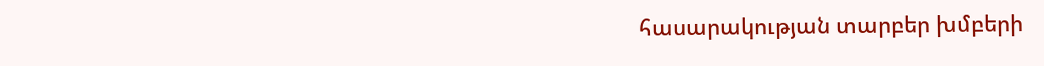հասարակության տարբեր խմբերի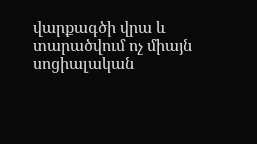վարքագծի վրա և տարածվում ոչ միայն սոցիալական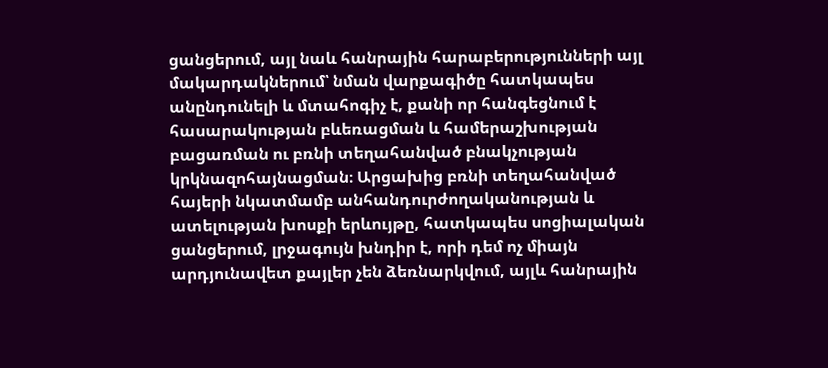ցանցերում, այլ նաև հանրային հարաբերությունների այլ մակարդակներում՝ նման վարքագիծը հատկապես անընդունելի և մտահոգիչ է, քանի որ հանգեցնում է հասարակության բևեռացման և համերաշխության բացառման ու բռնի տեղահանված բնակչության կրկնազոհայնացման։ Արցախից բռնի տեղահանված հայերի նկատմամբ անհանդուրժողականության և ատելության խոսքի երևույթը, հատկապես սոցիալական ցանցերում, լրջագույն խնդիր է, որի դեմ ոչ միայն արդյունավետ քայլեր չեն ձեռնարկվում, այլև հանրային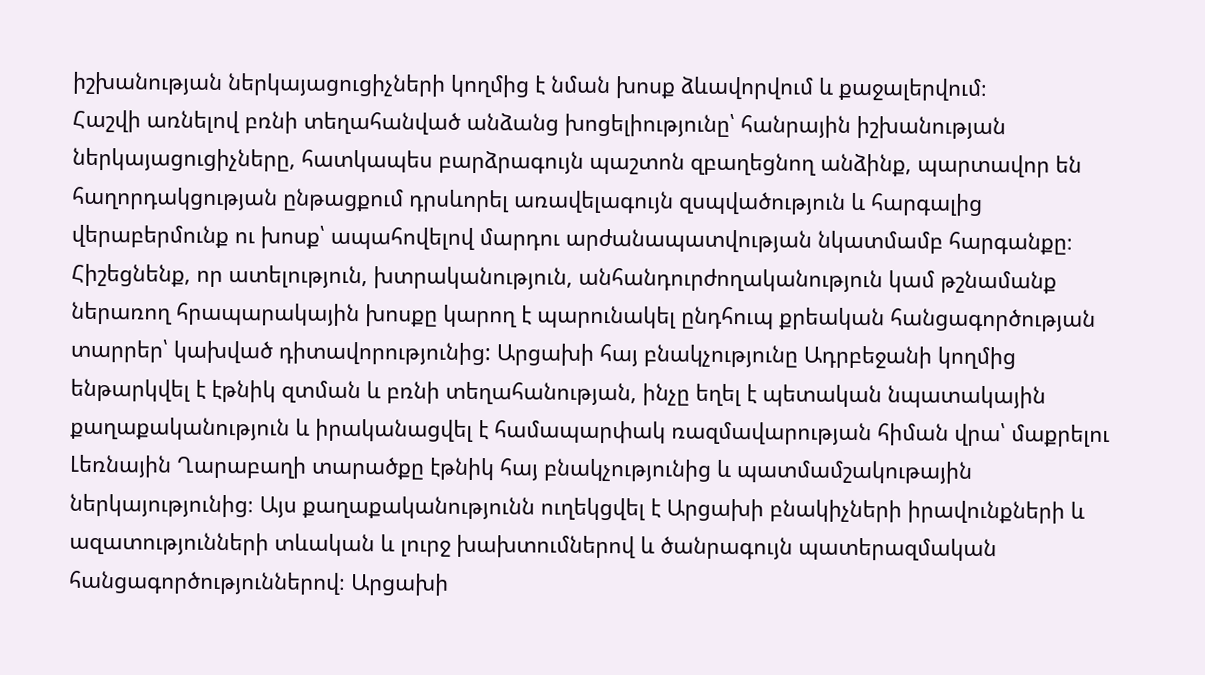իշխանության ներկայացուցիչների կողմից է նման խոսք ձևավորվում և քաջալերվում։
Հաշվի առնելով բռնի տեղահանված անձանց խոցելիությունը՝ հանրային իշխանության ներկայացուցիչները, հատկապես բարձրագույն պաշտոն զբաղեցնող անձինք, պարտավոր են հաղորդակցության ընթացքում դրսևորել առավելագույն զսպվածություն և հարգալից վերաբերմունք ու խոսք՝ ապահովելով մարդու արժանապատվության նկատմամբ հարգանքը։
Հիշեցնենք, որ ատելություն, խտրականություն, անհանդուրժողականություն կամ թշնամանք ներառող հրապարակային խոսքը կարող է պարունակել ընդհուպ քրեական հանցագործության տարրեր՝ կախված դիտավորությունից: Արցախի հայ բնակչությունը Ադրբեջանի կողմից ենթարկվել է էթնիկ զտման և բռնի տեղահանության, ինչը եղել է պետական նպատակային քաղաքականություն և իրականացվել է համապարփակ ռազմավարության հիման վրա՝ մաքրելու Լեռնային Ղարաբաղի տարածքը էթնիկ հայ բնակչությունից և պատմամշակութային ներկայությունից։ Այս քաղաքականությունն ուղեկցվել է Արցախի բնակիչների իրավունքների և ազատությունների տևական և լուրջ խախտումներով և ծանրագույն պատերազմական հանցագործություններով։ Արցախի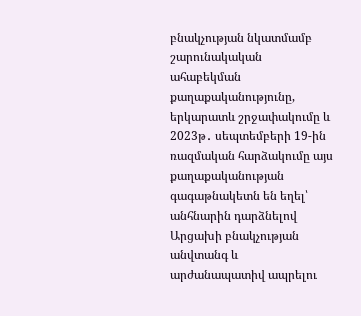բնակչության նկատմամբ շարունակական ահաբեկման քաղաքականությունը, երկարատև շրջափակումը և 2023թ․ սեպտեմբերի 19-ին ռազմական հարձակումը այս քաղաքականության գագաթնակետն են եղել՝ անհնարին դարձնելով Արցախի բնակչության անվտանգ և արժանապատիվ ապրելու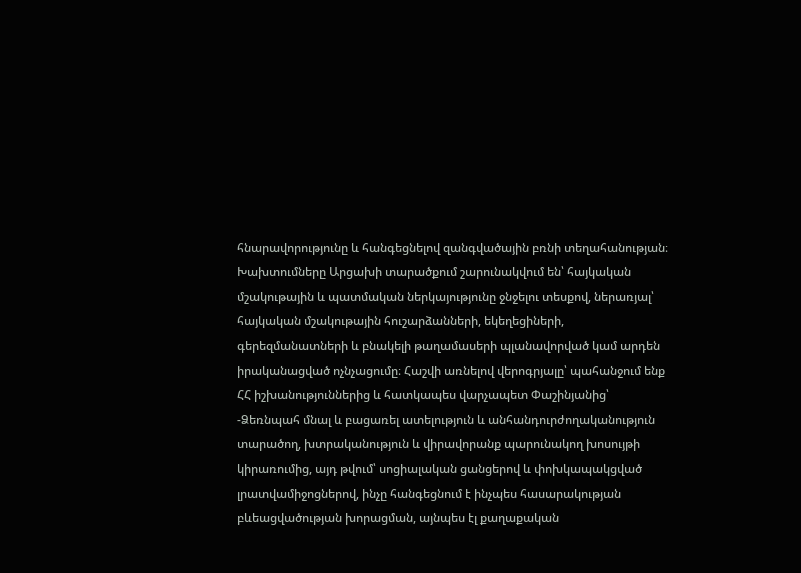հնարավորությունը և հանգեցնելով զանգվածային բռնի տեղահանության։
Խախտումները Արցախի տարածքում շարունակվում են՝ հայկական մշակութային և պատմական ներկայությունը ջնջելու տեսքով, ներառյալ՝ հայկական մշակութային հուշարձանների, եկեղեցիների, գերեզմանատների և բնակելի թաղամասերի պլանավորված կամ արդեն իրականացված ոչնչացումը։ Հաշվի առնելով վերոգրյալը՝ պահանջում ենք ՀՀ իշխանություններից և հատկապես վարչապետ Փաշինյանից՝
-Ձեռնպահ մնալ և բացառել ատելություն և անհանդուրժողականություն տարածող, խտրականություն և վիրավորանք պարունակող խոսույթի կիրառումից, այդ թվում՝ սոցիալական ցանցերով և փոխկապակցված լրատվամիջոցներով, ինչը հանգեցնում է ինչպես հասարակության բևեացվածության խորացման, այնպես էլ քաղաքական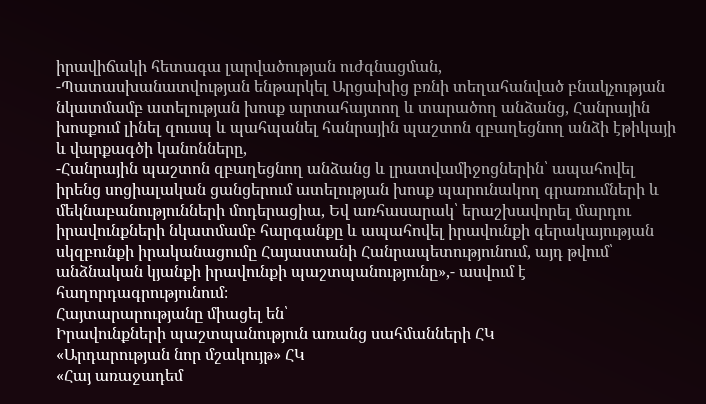իրավիճակի հետագա լարվածության ուժգնացման,
-Պատասխանատվության ենթարկել Արցախից բռնի տեղահանված բնակչության նկատմամբ ատելության խոսք արտահայտող և տարածող անձանց, Հանրային խոսքում լինել զուսպ և պահպանել հանրային պաշտոն զբաղեցնող անձի էթիկայի և վարքագծի կանոնները,
-Հանրային պաշտոն զբաղեցնող անձանց և լրատվամիջոցներին՝ ապահովել իրենց սոցիալական ցանցերում ատելության խոսք պարունակող գրառումների և մեկնաբանությունների մոդերացիա, Եվ առհասարակ՝ երաշխավորել մարդու իրավունքների նկատմամբ հարգանքը և ապահովել իրավունքի գերակայության սկզբունքի իրականացումը Հայաստանի Հանրապետությունում, այդ թվում՝ անձնական կյանքի իրավունքի պաշտպանությունը»,- ասվում է հաղորդագրությունում։
Հայտարարությանը միացել են՝
Իրավունքների պաշտպանություն առանց սահմանների ՀԿ
«Արդարության նոր մշակույթ» ՀԿ
«Հայ առաջադեմ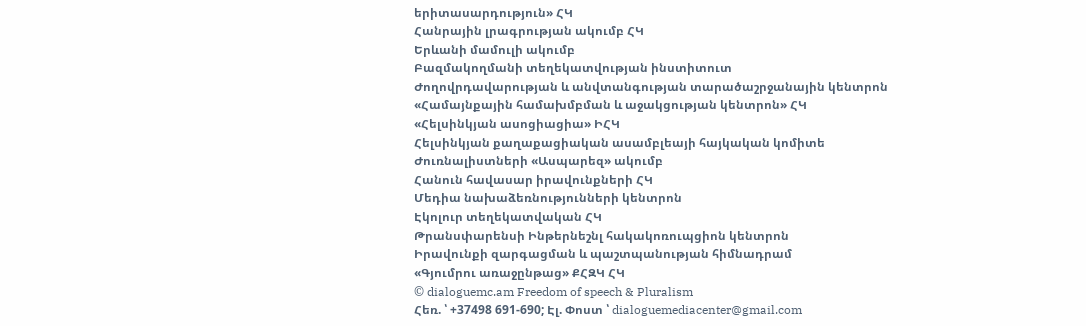երիտասարդություն» ՀԿ
Հանրային լրագրության ակումբ ՀԿ
Երևանի մամուլի ակումբ
Բազմակողմանի տեղեկատվության ինստիտուտ
Ժողովրդավարության և անվտանգության տարածաշրջանային կենտրոն
«Համայնքային համախմբման և աջակցության կենտրոն» ՀԿ
«Հելսինկյան ասոցիացիա» ԻՀԿ
Հելսինկյան քաղաքացիական ասամբլեայի հայկական կոմիտե
Ժուռնալիստների «Ասպարեզ» ակումբ
Հանուն հավասար իրավունքների ՀԿ
Մեդիա նախաձեռնությունների կենտրոն
Էկոլուր տեղեկատվական ՀԿ
Թրանսփարենսի Ինթերնեշնլ հակակոռուպցիոն կենտրոն
Իրավունքի զարգացման և պաշտպանության հիմնադրամ
«Գյումրու առաջընթաց» ՔՀԶԿ ՀԿ
© dialoguemc.am Freedom of speech & Pluralism
Հեռ. ՝ +37498 691-690; Էլ. Փոստ ՝ dialoguemediacenter@gmail.com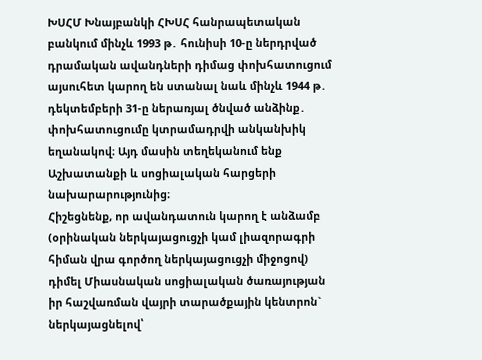ԽՍՀՄ Խնայբանկի ՀԽՍՀ հանրապետական բանկում մինչև 1993 թ․ հունիսի 10-ը ներդրված դրամական ավանդների դիմաց փոխհատուցում այսուհետ կարող են ստանալ նաև մինչև 1944 թ․ դեկտեմբերի 31-ը ներառյալ ծնված անձինք․ փոխհատուցումը կտրամադրվի անկանխիկ եղանակով։ Այդ մասին տեղեկանում ենք Աշխատանքի և սոցիալական հարցերի նախարարությունից։
Հիշեցնենք, որ ավանդատուն կարող է անձամբ (օրինական ներկայացուցչի կամ լիազորագրի հիման վրա գործող ներկայացուցչի միջոցով) դիմել Միասնական սոցիալական ծառայության իր հաշվառման վայրի տարածքային կենտրոն` ներկայացնելով՝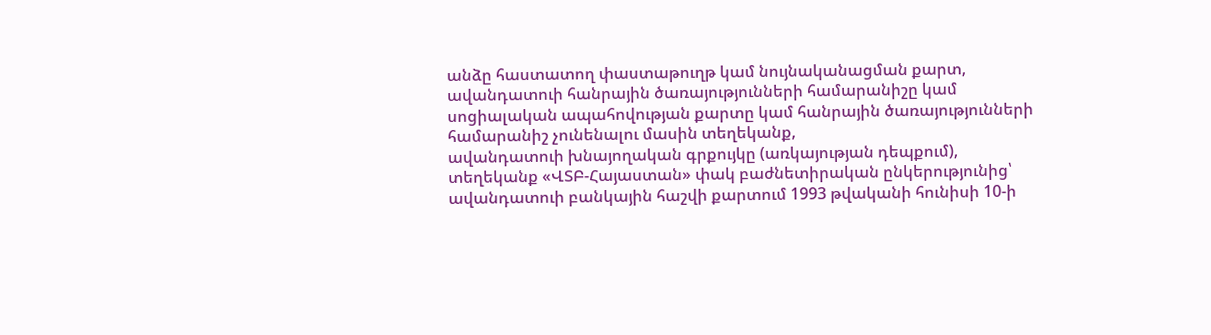անձը հաստատող փաստաթուղթ կամ նույնականացման քարտ,
ավանդատուի հանրային ծառայությունների համարանիշը կամ սոցիալական ապահովության քարտը կամ հանրային ծառայությունների համարանիշ չունենալու մասին տեղեկանք,
ավանդատուի խնայողական գրքույկը (առկայության դեպքում),
տեղեկանք «ՎՏԲ-Հայաստան» փակ բաժնետիրական ընկերությունից՝ ավանդատուի բանկային հաշվի քարտում 1993 թվականի հունիսի 10-ի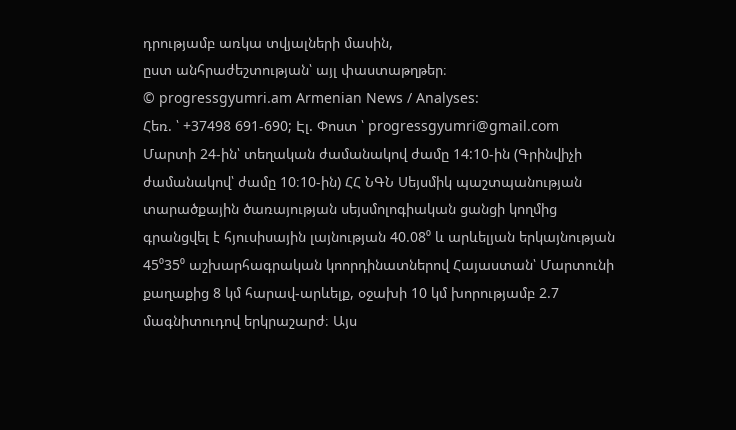դրությամբ առկա տվյալների մասին,
ըստ անհրաժեշտության՝ այլ փաստաթղթեր։
© progressgyumri.am Armenian News / Analyses:
Հեռ. ՝ +37498 691-690; Էլ. Փոստ ՝ progressgyumri@gmail.com
Մարտի 24-ին՝ տեղական ժամանակով ժամը 14:10-ին (Գրինվիչի ժամանակով՝ ժամը 10։10-ին) ՀՀ ՆԳՆ Սեյսմիկ պաշտպանության տարածքային ծառայության սեյսմոլոգիական ցանցի կողմից գրանցվել է հյուսիսային լայնության 40.08⁰ և արևելյան երկայնության 45⁰35⁰ աշխարհագրական կոորդինատներով Հայաստան՝ Մարտունի քաղաքից 8 կմ հարավ-արևելք, օջախի 10 կմ խորությամբ 2.7 մագնիտուդով երկրաշարժ։ Այս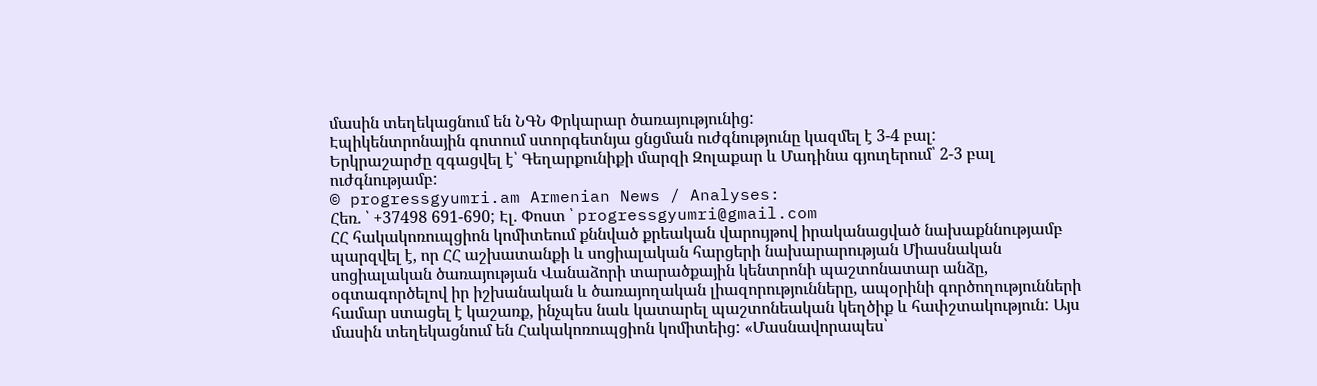մասին տեղեկացնում են ՆԳՆ Փրկարար ծառայությունից:
Էպիկենտրոնային գոտում ստորգետնյա ցնցման ուժգնությունը կազմել է 3-4 բալ:
Երկրաշարժը զգացվել է՝ Գեղարքունիքի մարզի Զոլաքար և Մադինա գյուղերում՝ 2-3 բալ ուժգնությամբ:
© progressgyumri.am Armenian News / Analyses:
Հեռ. ՝ +37498 691-690; Էլ. Փոստ ՝ progressgyumri@gmail.com
ՀՀ հակակոռուպցիոն կոմիտեում քննված քրեական վարույթով իրականացված նախաքննությամբ պարզվել է, որ ՀՀ աշխատանքի և սոցիալական հարցերի նախարարության Միասնական սոցիալական ծառայության Վանաձորի տարածքային կենտրոնի պաշտոնատար անձը, օգտագործելով իր իշխանական և ծառայողական լիազորությունները, ապօրինի գործողությունների համար ստացել է կաշառք, ինչպես նաև կատարել պաշտոնեական կեղծիք և հափշտակություն: Այս մասին տեղեկացնում են Հակակոռուպցիոն կոմիտեից: «Մասնավորապես՝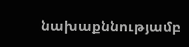նախաքննությամբ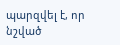պարզվել է, որ նշված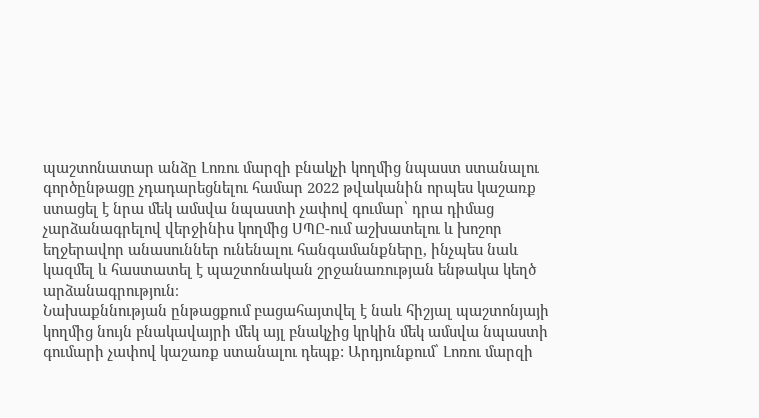պաշտոնատար անձը Լոռու մարզի բնակչի կողմից նպաստ ստանալու գործընթացը չդադարեցնելու համար 2022 թվականին որպես կաշառք ստացել է նրա մեկ ամսվա նպաստի չափով գումար՝ դրա դիմաց չարձանագրելով վերջինիս կողմից ՍՊԸ-ում աշխատելու և խոշոր եղջերավոր անասուններ ունենալու հանգամանքները, ինչպես նաև կազմել և հաստատել է պաշտոնական շրջանառության ենթակա կեղծ արձանագրություն։
Նախաքննության ընթացքում բացահայտվել է նաև հիշյալ պաշտոնյայի կողմից նույն բնակավայրի մեկ այլ բնակչից կրկին մեկ ամսվա նպաստի գումարի չափով կաշառք ստանալու դեպք: Արդյունքում՝ Լոռու մարզի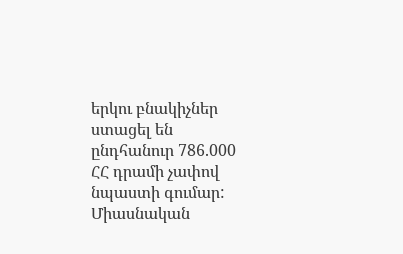երկու բնակիչներ ստացել են ընդհանուր 786.000 ՀՀ դրամի չափով նպաստի գումար:
Միասնական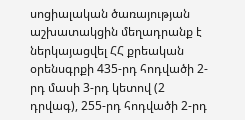սոցիալական ծառայության աշխատակցին մեղադրանք է ներկայացվել ՀՀ քրեական օրենսգրքի 435-րդ հոդվածի 2-րդ մասի 3-րդ կետով (2 դրվագ), 255-րդ հոդվածի 2-րդ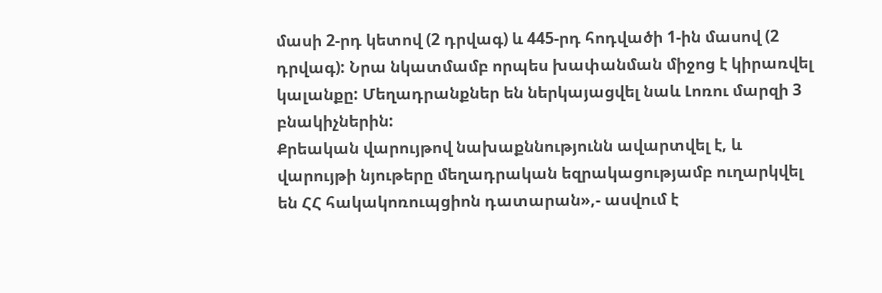մասի 2-րդ կետով (2 դրվագ) և 445-րդ հոդվածի 1-ին մասով (2 դրվագ): Նրա նկատմամբ որպես խափանման միջոց է կիրառվել կալանքը: Մեղադրանքներ են ներկայացվել նաև Լոռու մարզի 3 բնակիչներին:
Քրեական վարույթով նախաքննությունն ավարտվել է, և վարույթի նյութերը մեղադրական եզրակացությամբ ուղարկվել են ՀՀ հակակոռուպցիոն դատարան»,- ասվում է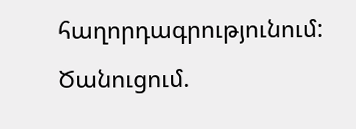հաղորդագրությունում:
Ծանուցում.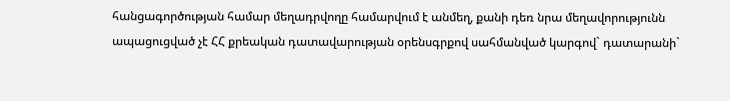հանցագործության համար մեղադրվողը համարվում է անմեղ, քանի դեռ նրա մեղավորությունն ապացուցված չէ ՀՀ քրեական դատավարության օրենսգրքով սահմանված կարգով` դատարանի`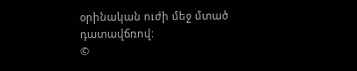օրինական ուժի մեջ մտած դատավճռով:
©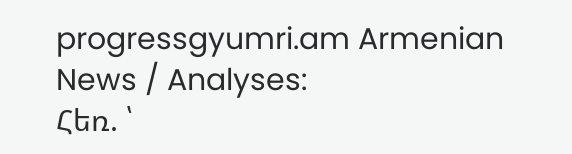progressgyumri.am Armenian News / Analyses:
Հեռ. ՝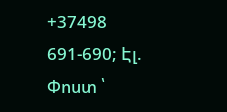+37498 691-690; Էլ. Փոստ ՝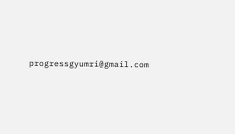progressgyumri@gmail.com